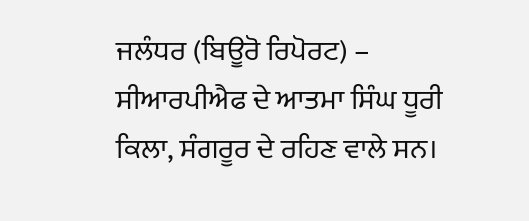ਜਲੰਧਰ (ਬਿਊਰੋ ਰਿਪੋਰਟ) – ਸੀਆਰਪੀਐਫ ਦੇ ਆਤਮਾ ਸਿੰਘ ਧੂਰੀ ਕਿਲਾ, ਸੰਗਰੂਰ ਦੇ ਰਹਿਣ ਵਾਲੇ ਸਨ।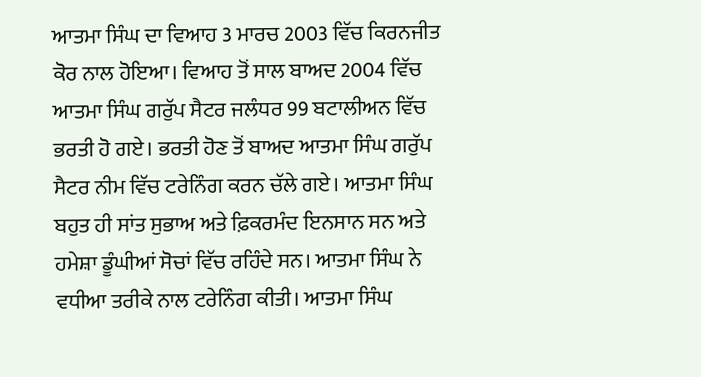ਆਤਮਾ ਸਿੰਘ ਦਾ ਵਿਆਹ 3 ਮਾਰਚ 2003 ਵਿੱਚ ਕਿਰਨਜੀਤ ਕੋਰ ਨਾਲ ਹੋਇਆ। ਵਿਆਹ ਤੋਂ ਸਾਲ ਬਾਅਦ 2004 ਵਿੱਚ ਆਤਮਾ ਸਿੰਘ ਗਰੁੱਪ ਸੈਟਰ ਜਲੰਧਰ 99 ਬਟਾਲੀਅਨ ਵਿੱਚ ਭਰਤੀ ਹੋ ਗਏ। ਭਰਤੀ ਹੋਣ ਤੋਂ ਬਾਅਦ ਆਤਮਾ ਸਿੰਘ ਗਰੁੱਪ ਸੈਟਰ ਨੀਮ ਵਿੱਚ ਟਰੇਨਿੰਗ ਕਰਨ ਚੱਲੇ ਗਏ। ਆਤਮਾ ਸਿੰਘ ਬਹੁਤ ਹੀ ਸਾਂਤ ਸੁਭਾਅ ਅਤੇ ਫ਼ਿਕਰਮੰਦ ਇਨਸਾਨ ਸਨ ਅਤੇ ਹਮੇਸ਼ਾ ਡੂੰਘੀਆਂ ਸੋਚਾਂ ਵਿੱਚ ਰਹਿੰਦੇ ਸਨ। ਆਤਮਾ ਸਿੰਘ ਨੇ ਵਧੀਆ ਤਰੀਕੇ ਨਾਲ ਟਰੇਨਿੰਗ ਕੀਤੀ। ਆਤਮਾ ਸਿੰਘ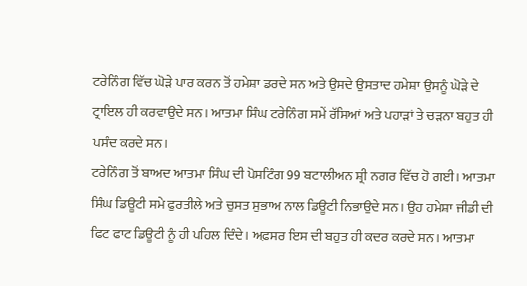ਟਰੇਨਿੰਗ ਵਿੱਚ ਘੋੜੇ ਪਾਰ ਕਰਨ ਤੋਂ ਹਮੇਸ਼ਾ ਡਰਦੇ ਸਨ ਅਤੇ ਉਸਦੇ ਉਸਤਾਦ ਹਮੇਸ਼ਾ ਉਸਨੂੰ ਘੋੜੇ ਦੇ ਟ੍ਰਾਇਲ ਹੀ ਕਰਵਾਉਦੇ ਸਨ। ਆਤਮਾ ਸਿੰਘ ਟਰੇਨਿੰਗ ਸਮੇਂ ਰੱਸਿਆਂ ਅਤੇ ਪਹਾੜਾਂ ਤੇ ਚੜਨਾ ਬਹੁਤ ਹੀ ਪਸੰਦ ਕਰਦੇ ਸਨ।
ਟਰੇਨਿੰਗ ਤੋਂ ਬਾਅਦ ਆਤਮਾ ਸਿੰਘ ਦੀ ਪੋਸਟਿੰਗ 99 ਬਟਾਲੀਅਨ ਸ਼੍ਰੀ ਨਗਰ ਵਿੱਚ ਹੋ ਗਈ। ਆਤਮਾ ਸਿੰਘ ਡਿਊਟੀ ਸਮੇ ਫੁਰਤੀਲੇ ਅਤੇ ਚੁਸਤ ਸੁਭਾਅ ਨਾਲ ਡਿਊਟੀ ਨਿਭਾਉਦੇ ਸਨ। ਉਹ ਹਮੇਸ਼ਾ ਜੀਡੀ ਦੀ ਫਿਟ ਫਾਟ ਡਿਊਟੀ ਨੂੰ ਹੀ ਪਹਿਲ ਦਿੰਦੇ। ਅਫ਼ਸਰ ਇਸ ਦੀ ਬਹੁਤ ਹੀ ਕਦਰ ਕਰਦੇ ਸਨ। ਆਤਮਾ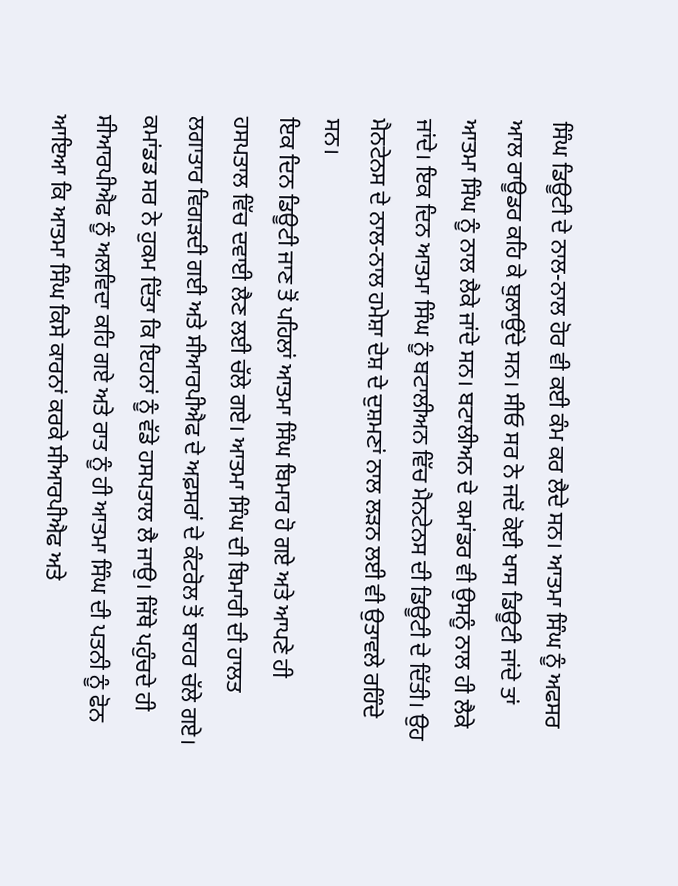ਸਿੰਘ ਡਿਊਟੀ ਦੇ ਨਾਲ-ਨਾਲ ਹੋਰ ਵੀ ਕਈ ਕੰਮ ਕਰ ਲੈਦੇ ਸਨ। ਆਤਮਾ ਸਿੰਘ ਨੂੰ ਅਫਸਰ ਆਲ ਰਾਊਡਰ ਕਹਿ ਕੇ ਬੁਲਾਉਂਦੇ ਸਨ। ਸੀਓ ਸਰ ਨੇ ਜਦੋਂ ਕੋਈ ਖਾਸ ਡਿਊਟੀ ਜਾਂਦੇ ਤਾਂ ਆਤਮਾ ਸਿੰਘ ਨੂੰ ਨਾਲ ਲੈਕੇ ਜਾਂਦੇ ਸਨ। ਬਟਾਲੀਅਨ ਦੇ ਕਮਾਂਡਰ ਵੀ ਉਸਨੂੰ ਨਾਲ ਹੀ ਲੈਕੇ ਜਾਂਦੇ। ਇਕ ਦਿਨ ਆਤਮਾ ਸਿੰਘ ਨੂੰ ਬਟਾਲੀਅਨ ਵਿੱਚ ਮੈਨਟੇਨਸ ਦੀ ਡਿਊਟੀ ਦੇ ਦਿੱਤੀ। ਉਹ ਮੈਨਟੇਨਸ ਦੇ ਨਾਲ-ਨਾਲ ਹਮੇਸ਼ਾ ਦੇਸ਼ ਦੇ ਦੁਸ਼ਮਣਾਂ ਨਾਲ ਲੜਨ ਲਈ ਵੀ ਉਤਾਵਲੇ ਰਹਿੰਦੇ ਸਨ।
ਇਕ ਦਿਨ ਡਿਊਟੀ ਜਾਣ ਤੋਂ ਪਹਿਲਾਂ ਆਤਮਾ ਸਿੰਘ ਬਿਮਾਰ ਹੋ ਗਏ ਅਤੇ ਆਪਣੇ ਹੀ ਹਸਪਤਾਲ ਵਿੱਚ ਦਵਾਈ ਲੈਣ ਲਈ ਚੱਲੇ ਗਏ। ਆਤਮਾ ਸਿੰਘ ਦੀ ਬਿਮਾਰੀ ਦੀ ਹਾਲਤ ਲਗਾਤਾਰ ਵਿਗੜਦੀ ਗਈ ਅਤੇ ਸੀਆਰਪੀਐਫ ਦੇ ਅਫ਼ਸਰਾਂ ਦੇ ਕੰਟਰੋਲ ਤੋਂ ਬਾਹਰ ਚੱਲੇ ਗਏ। ਕਮਾਂਡਡ ਸਰ ਨੇ ਹੁਕਮ ਦਿੱਤਾ ਕਿ ਇਹਨਾਂ ਨੂੰ ਵੱਡੇ ਹਸਪਤਾਲ ਲੈ ਜਾਉ। ਜਿੱਥੇ ਪਹੁੰਚਦੇ ਹੀ ਸੀਆਰਪੀਐਫ ਨੂੰ ਅਲਵਿਦਾ ਕਹਿ ਗਏ ਅਤੇ ਰਾਤ ਨੂੰ ਹੀ ਆਤਮਾ ਸਿੰਘ ਦੀ ਪਤਨੀ ਨੂੰ ਫੋਨ ਆਇਆ ਕਿ ਆਤਮਾ ਸਿੰਘ ਕਿਸੇ ਕਾਰਨਾਂ ਕਰਕੇ ਸੀਆਰਪੀਐਫ ਅਤੇ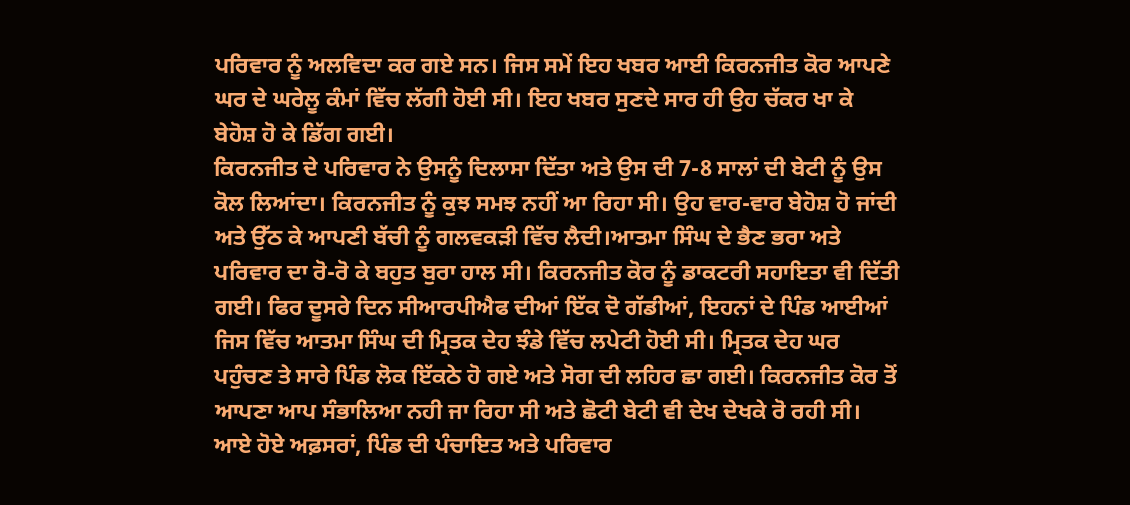ਪਰਿਵਾਰ ਨੂੰ ਅਲਵਿਦਾ ਕਰ ਗਏ ਸਨ। ਜਿਸ ਸਮੇਂ ਇਹ ਖਬਰ ਆਈ ਕਿਰਨਜੀਤ ਕੋਰ ਆਪਣੇ ਘਰ ਦੇ ਘਰੇਲੂ ਕੰਮਾਂ ਵਿੱਚ ਲੱਗੀ ਹੋਈ ਸੀ। ਇਹ ਖਬਰ ਸੁਣਦੇ ਸਾਰ ਹੀ ਉਹ ਚੱਕਰ ਖਾ ਕੇ ਬੇਹੋਸ਼ ਹੋ ਕੇ ਡਿੱਗ ਗਈ।
ਕਿਰਨਜੀਤ ਦੇ ਪਰਿਵਾਰ ਨੇ ਉਸਨੂੰ ਦਿਲਾਸਾ ਦਿੱਤਾ ਅਤੇ ਉਸ ਦੀ 7-8 ਸਾਲਾਂ ਦੀ ਬੇਟੀ ਨੂੰ ਉਸ ਕੋਲ ਲਿਆਂਦਾ। ਕਿਰਨਜੀਤ ਨੂੰ ਕੁਝ ਸਮਝ ਨਹੀਂ ਆ ਰਿਹਾ ਸੀ। ਉਹ ਵਾਰ-ਵਾਰ ਬੇਹੋਸ਼ ਹੋ ਜਾਂਦੀ ਅਤੇ ਉੱਠ ਕੇ ਆਪਣੀ ਬੱਚੀ ਨੂੰ ਗਲਵਕੜੀ ਵਿੱਚ ਲੈਦੀ।ਆਤਮਾ ਸਿੰਘ ਦੇ ਭੈਣ ਭਰਾ ਅਤੇ ਪਰਿਵਾਰ ਦਾ ਰੋ-ਰੋ ਕੇ ਬਹੁਤ ਬੁਰਾ ਹਾਲ ਸੀ। ਕਿਰਨਜੀਤ ਕੋਰ ਨੂੰ ਡਾਕਟਰੀ ਸਹਾਇਤਾ ਵੀ ਦਿੱਤੀ ਗਈ। ਫਿਰ ਦੂਸਰੇ ਦਿਨ ਸੀਆਰਪੀਐਫ ਦੀਆਂ ਇੱਕ ਦੋ ਗੱਡੀਆਂ, ਇਹਨਾਂ ਦੇ ਪਿੰਡ ਆਈਆਂ ਜਿਸ ਵਿੱਚ ਆਤਮਾ ਸਿੰਘ ਦੀ ਮ੍ਰਿਤਕ ਦੇਹ ਝੰਡੇ ਵਿੱਚ ਲਪੇਟੀ ਹੋਈ ਸੀ। ਮ੍ਰਿਤਕ ਦੇਹ ਘਰ ਪਹੁੰਚਣ ਤੇ ਸਾਰੇ ਪਿੰਡ ਲੋਕ ਇੱਕਠੇ ਹੋ ਗਏ ਅਤੇ ਸੋਗ ਦੀ ਲਹਿਰ ਛਾ ਗਈ। ਕਿਰਨਜੀਤ ਕੋਰ ਤੋਂ ਆਪਣਾ ਆਪ ਸੰਭਾਲਿਆ ਨਹੀ ਜਾ ਰਿਹਾ ਸੀ ਅਤੇ ਛੋਟੀ ਬੇਟੀ ਵੀ ਦੇਖ ਦੇਖਕੇ ਰੋ ਰਹੀ ਸੀ। ਆਏ ਹੋਏ ਅਫ਼ਸਰਾਂ, ਪਿੰਡ ਦੀ ਪੰਚਾਇਤ ਅਤੇ ਪਰਿਵਾਰ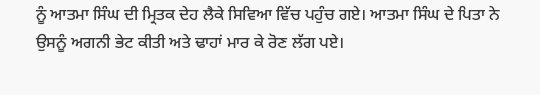ਨੂੰ ਆਤਮਾ ਸਿੰਘ ਦੀ ਮ੍ਰਿਤਕ ਦੇਹ ਲੈਕੇ ਸਿਵਿਆ ਵਿੱਚ ਪਹੁੰਚ ਗਏ। ਆਤਮਾ ਸਿੰਘ ਦੇ ਪਿਤਾ ਨੇ ਉਸਨੂੰ ਅਗਨੀ ਭੇਟ ਕੀਤੀ ਅਤੇ ਢਾਹਾਂ ਮਾਰ ਕੇ ਰੋਣ ਲੱਗ ਪਏ।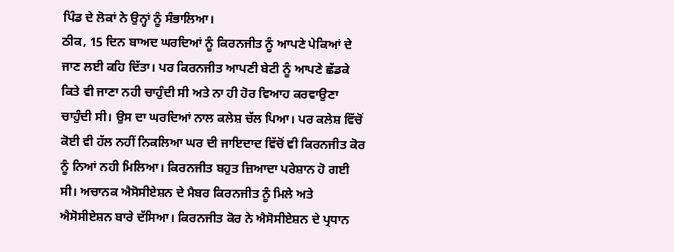ਪਿੰਡ ਦੇ ਲੋਕਾਂ ਨੇ ਉਨ੍ਹਾਂ ਨੂੰ ਸੰਭਾਲਿਆ।
ਠੀਕ, 15 ਦਿਨ ਬਾਅਦ ਘਰਦਿਆਂ ਨੂੰ ਕਿਰਨਜੀਤ ਨੂੰ ਆਪਣੇ ਪੇਕਿਆਂ ਦੇ ਜਾਣ ਲਈ ਕਹਿ ਦਿੱਤਾ। ਪਰ ਕਿਰਨਜੀਤ ਆਪਣੀ ਬੇਟੀ ਨੂੰ ਆਪਣੇ ਛੱਡਕੇ ਕਿਤੇ ਵੀ ਜਾਣਾ ਨਹੀ ਚਾਹੁੰਦੀ ਸੀ ਅਤੇ ਨਾ ਹੀ ਹੋਰ ਵਿਆਹ ਕਰਵਾਉਣਾ ਚਾਹੁੰਦੀ ਸੀ। ਉਸ ਦਾ ਘਰਦਿਆਂ ਨਾਲ ਕਲੇਸ਼ ਚੱਲ ਪਿਆ। ਪਰ ਕਲੇਸ਼ ਵਿੱਚੋਂ ਕੋਈ ਵੀ ਹੱਲ ਨਹੀਂ ਨਿਕਲਿਆ ਘਰ ਦੀ ਜਾਇਦਾਦ ਵਿੱਚੋਂ ਵੀ ਕਿਰਨਜੀਤ ਕੋਰ ਨੂੰ ਨਿਆਂ ਨਹੀ ਮਿਲਿਆ। ਕਿਰਨਜੀਤ ਬਹੁਤ ਜ਼ਿਆਦਾ ਪਰੇਸ਼ਾਨ ਹੋ ਗਈ ਸੀ। ਅਚਾਨਕ ਐਸੋਸੀਏਸ਼ਨ ਦੇ ਮੈਬਰ ਕਿਰਨਜੀਤ ਨੂੰ ਮਿਲੇ ਅਤੇ ਐਸੋਸੀਏਸ਼ਨ ਬਾਰੇ ਦੱਸਿਆ। ਕਿਰਨਜੀਤ ਕੋਰ ਨੇ ਐਸੋਸੀਏਸ਼ਨ ਦੇ ਪ੍ਰਧਾਨ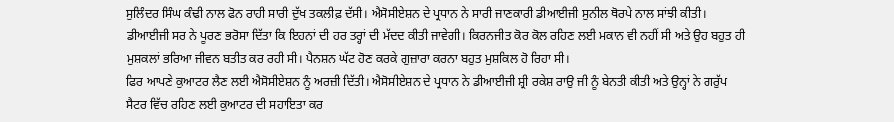ਸੁਲਿੰਦਰ ਸਿੰਘ ਕੰਢੀ ਨਾਲ ਫੋਨ ਰਾਹੀ ਸਾਰੀ ਦੁੱਖ ਤਕਲੀਫ਼ ਦੱਸੀ। ਐਸੋਸੀਏਸ਼ਨ ਦੇ ਪ੍ਰਧਾਨ ਨੇ ਸਾਰੀ ਜਾਣਕਾਰੀ ਡੀਆਈਜੀ ਸੁਨੀਲ ਥੋਰਪੇ ਨਾਲ ਸਾਂਝੀ ਕੀਤੀ। ਡੀਆਈਜੀ ਸਰ ਨੇ ਪੂਰਣ ਭਰੋਸਾ ਦਿੱਤਾ ਕਿ ਇਹਨਾਂ ਦੀ ਹਰ ਤਰ੍ਹਾਂ ਦੀ ਮੱਦਦ ਕੀਤੀ ਜਾਵੇਗੀ। ਕਿਰਨਜੀਤ ਕੋਰ ਕੋਲ ਰਹਿਣ ਲਈ ਮਕਾਨ ਵੀ ਨਹੀਂ ਸੀ ਅਤੇ ਉਹ ਬਹੁਤ ਹੀ ਮੁਸ਼ਕਲਾਂ ਭਰਿਆ ਜੀਵਨ ਬਤੀਤ ਕਰ ਰਹੀ ਸੀ। ਪੈਨਸ਼ਨ ਘੱਟ ਹੋਣ ਕਰਕੇ ਗੁਜ਼ਾਰਾ ਕਰਨਾ ਬਹੁਤ ਮੁਸ਼ਕਿਲ ਹੋ ਰਿਹਾ ਸੀ।
ਫਿਰ ਆਪਣੇ ਕੁਆਟਰ ਲੈਣ ਲਈ ਐਸੋਸੀਏਸ਼ਨ ਨੂੰ ਅਰਜ਼ੀ ਦਿੱਤੀ। ਐਸੋਸੀਏਸ਼ਨ ਦੇ ਪ੍ਰਧਾਨ ਨੇ ਡੀਆਈਜੀ ਸ਼੍ਰੀ ਰਕੇਸ਼ ਰਾਉ ਜੀ ਨੂੰ ਬੇਨਤੀ ਕੀਤੀ ਅਤੇ ਉਨ੍ਹਾਂ ਨੇ ਗਰੁੱਪ ਸੈਟਰ ਵਿੱਚ ਰਹਿਣ ਲਈ ਕੁਆਟਰ ਦੀ ਸਹਾਇਤਾ ਕਰ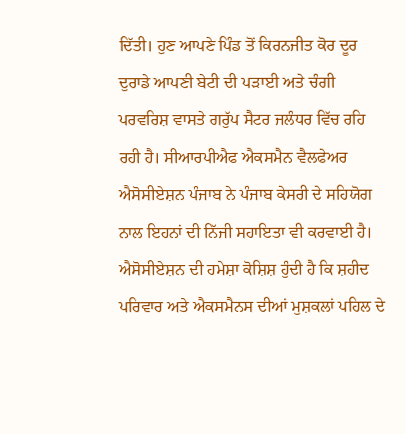ਦਿੱਤੀ। ਹੁਣ ਆਪਣੇ ਪਿੰਡ ਤੋਂ ਕਿਰਨਜੀਤ ਕੋਰ ਦੂਰ ਦੁਰਾਡੇ ਆਪਣੀ ਬੇਟੀ ਦੀ ਪੜਾਈ ਅਤੇ ਚੰਗੀ ਪਰਵਰਿਸ਼ ਵਾਸਤੇ ਗਰੁੱਪ ਸੈਟਰ ਜਲੰਧਰ ਵਿੱਚ ਰਹਿ ਰਹੀ ਹੈ। ਸੀਆਰਪੀਐਫ ਐਕਸਮੈਨ ਵੈਲਫੇਅਰ ਐਸੋਸੀਏਸ਼ਨ ਪੰਜਾਬ ਨੇ ਪੰਜਾਬ ਕੇਸਰੀ ਦੇ ਸਹਿਯੋਗ ਨਾਲ ਇਹਨਾਂ ਦੀ ਨਿੱਜੀ ਸਹਾਇਤਾ ਵੀ ਕਰਵਾਈ ਹੈ। ਐਸੋਸੀਏਸ਼ਨ ਦੀ ਹਮੇਸ਼ਾ ਕੋਸ਼ਿਸ਼ ਹੁੰਦੀ ਹੈ ਕਿ ਸ਼ਹੀਦ ਪਰਿਵਾਰ ਅਤੇ ਐਕਸਮੈਨਸ ਦੀਆਂ ਮੁਸ਼ਕਲਾਂ ਪਹਿਲ ਦੇ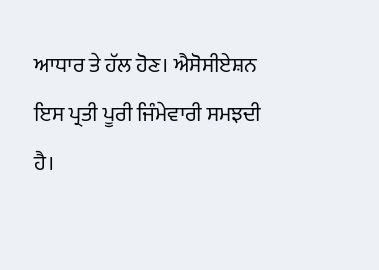ਆਧਾਰ ਤੇ ਹੱਲ ਹੋਣ। ਐਸੋਸੀਏਸ਼ਨ ਇਸ ਪ੍ਰਤੀ ਪੂਰੀ ਜਿੰਮੇਵਾਰੀ ਸਮਝਦੀ ਹੈ।